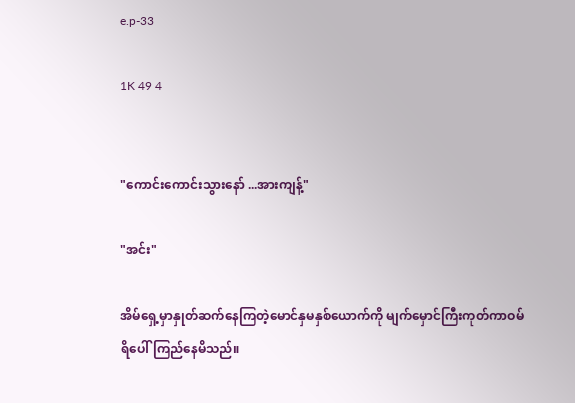e.p-33

1K 49 4


"ကောင်းကောင်းသွားနော် ...အားကျန့်"

"အင်း"

အိမ်ရှေ့မှာနှုတ်ဆက်နေကြတဲ့မောင်နှမနှစ်ယောက်ကို မျက်မှောင်ကြီးကုတ်ကာဝမ်ရိပေါ်ကြည်နေမိသည်။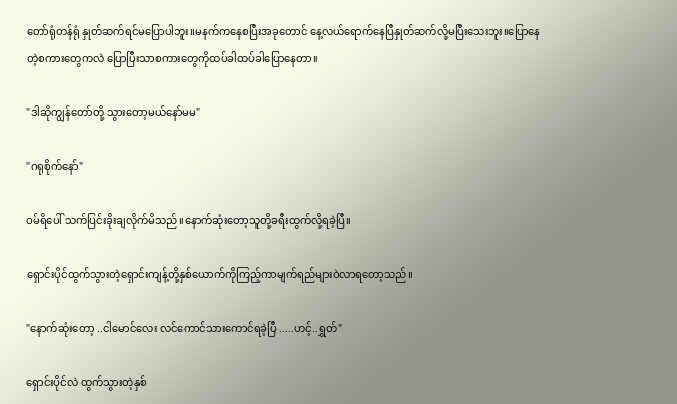တော်ရုံတန်ရုံ နှုတ်ဆက်ရင်မပြောပါဘူး။မနက်ကနေစပြီးအခုတောင် နေ့လယ်ရောက်နေပြီနှုတ်ဆက်လို့မပြီးသေးဘူး။ပြောနေတဲ့စကားတွေကလဲ ပြောပြီးသာစကားတွေကိုထပ်ခါထပ်ခါပြောနေတာ။

"ဒါဆိုကျွန်တော်တို့ သွားတော့မယ်နော်မမ"

"ဂရုစိုက်နော်"

ဝမ်ရိပေါ် သက်ပြင်းခိုးချလိုက်မိသည်။နောက်ဆုံးတော့သူတို့ခရီးထွက်လို့ရခဲ့ပြီ။

ရှောင်းပိုင်ထွက်သွားတဲ့ရှောင်းကျန့်တို့နှစ်ယောက်ကိုကြည့်ကာမျက်ရည်များဝဲလာရတော့သည်။

"နောက်ဆုံးတော့ ..ငါမောင်လေး လင်ကောင်သားကောင်ရခဲ့ပြီ .....ဟင့်..ရွှတ်"

ရှောင်းပိုင်လဲ ထွက်သွားတဲ့နှစ်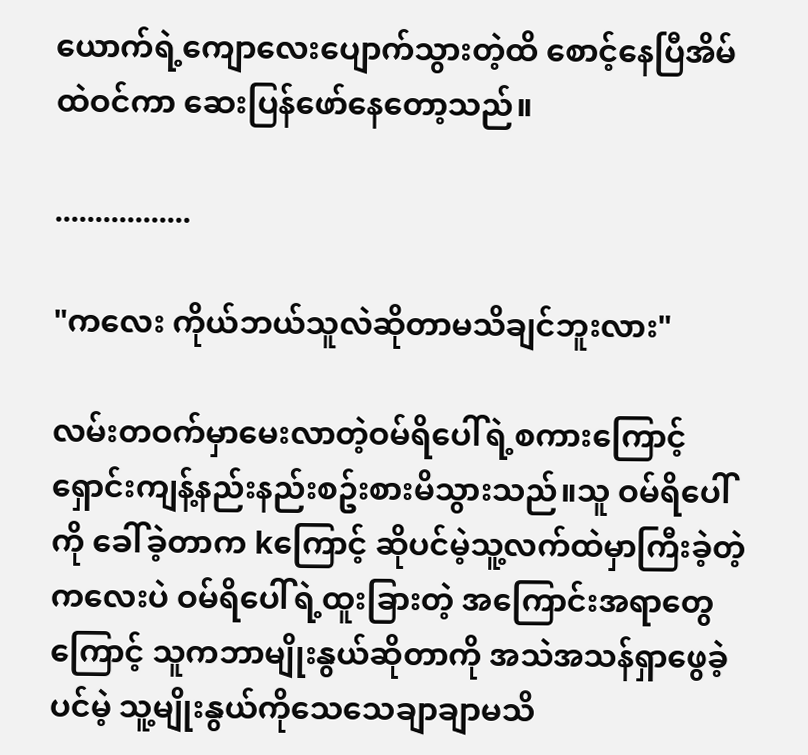ယောက်ရဲ့ကျောလေးပျောက်သွားတဲ့ထိ စောင့်နေပြီအိမ်ထဲဝင်ကာ ဆေးပြန်ဖော်နေတော့သည်။

.................

"ကလေး ကိုယ်ဘယ်သူလဲဆိုတာမသိချင်ဘူးလား"

လမ်းတဝက်မှာမေးလာတဲ့ဝမ်ရိပေါ်ရဲ့စကားကြောင့် ရှောင်းကျန့်နည်းနည်းစဥ်းစားမိသွားသည်။သူ ဝမ်ရိပေါ်ကို ခေါ်ခဲ့တာက kကြောင့် ဆိုပင်မဲ့သူ့လက်ထဲမှာကြီးခဲ့တဲ့ကလေးပဲ ဝမ်ရိပေါ်ရဲ့ထူးခြားတဲ့ အကြောင်းအရာတွေကြောင့် သူကဘာမျိုးနွယ်ဆိုတာကို အသဲအသန်ရှာဖွေခဲ့ပင်မဲ့ သူ့မျိုးနွယ်ကိုသေသေချာချာမသိ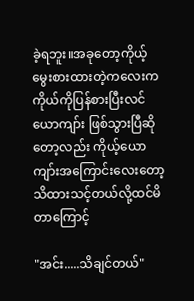ခဲ့ရဘူး။အခုတော့ကိုယ့်မွေးစားထားတဲ့ကလေးကကိုယ်ကိုပြန်စားပြီးလင်ယောကျာ်း ဖြစ်သွားပြီဆိုတော့လည်း ကိုယ့်ယောကျာ်းအကြောင်းလေးတော့သိထားသင့်တယ်လို့ထင်မိတာကြောင့်

"အင်း.....သိချင်တယ်"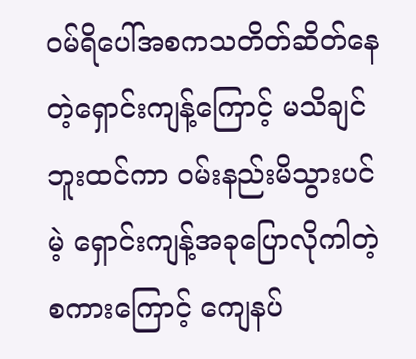ဝမ်ရိပေါ်အစကသတိတ်ဆိတ်နေတဲ့ရှောင်းကျန့်ကြောင့် မသိချင်ဘူးထင်ကာ ဝမ်းနည်းမိသွားပင်မဲ့ ရှောင်းကျန့်အခုပြောလိုကါတဲ့စကားကြောင့် ကျေနပ်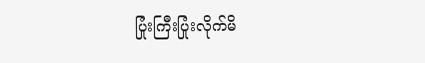ပြုံးကြီးပြုံးလိုက်မိ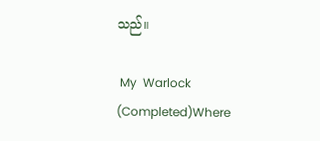သည်။

 My  Warlock (Completed)Where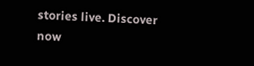stories live. Discover now